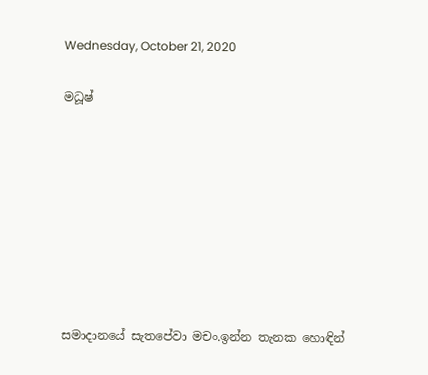Wednesday, October 21, 2020

මධූෂ්








සමාදානයේ සැතපේවා මචං.ඉන්න තැනක හොඳින්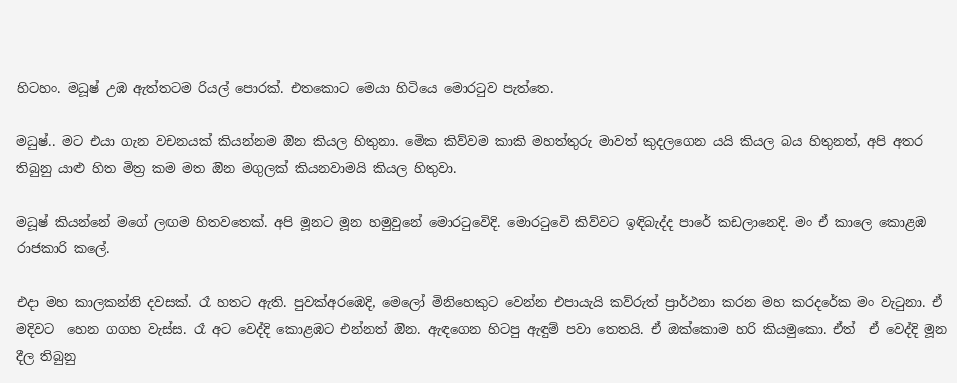හිටහං. මධූෂ් උඹ ඇත්තටම රියල් පොරක්. එතකොට මෙයා හිටියෙ මොරටුව පැත්තෙ.

මධුෂ්.. මට එයා ගැන වචනයක් කියන්නම ඔින කියල හිතුනා. මෙික කිව්වම කාකි මහත්තුරු මාවත් කුදලගෙන යයි කියල බය හිතුනත්, අපි අතර තිබුනු යාළු හිත මිත්‍ර කම මත ඔින මගුලක් කියනවාමයි කියල හිතුවා.

මධූෂ් කියන්නේ මගේ ලඟම හිතවතෙක්. අපි මූනට මූන හමුවුනේ මොරටුවෙිදි. මොරටුවෙි කිව්වට ඉඳිබැද්ද පාරේ කඩලානෙදි. මං ඒ කාලෙ කොළඹ රාජකාරි කලේ.

එදා මහ කාලකන්නි දවසක්. රෑ හතට ඇති. පුවක්අරඹෙදි, මෙලෝ මිනිහෙකුට වෙන්න එපායැයි කව්රුත් ප්‍රාර්ථනා කරන මහ කරදරේක මං වැටුනා. ඒ මදිවට  හෙන ගගහ වැස්ස. රෑ අට වෙද්දි කොළඹට එන්නත් ඔින. ඇඳගෙන හිටපු ඇඳුම් පවා තෙතයි. ඒ ඔක්කොම හරි කියමුකො. ඒත්  ඒ වෙද්දි මූන දීල තිබුනු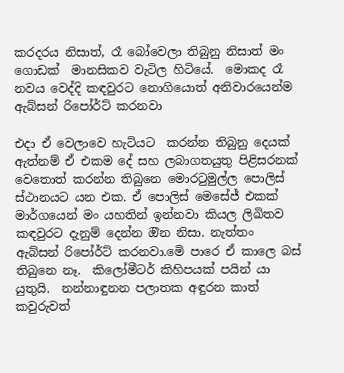කරදරය නිසාත්, රෑ බෝවෙලා තිබුනු නිසාත් මං ගොඩක්  මානසිකව වැටිල හිටියේ.  මොකද රෑ නවය වෙද්දි කඳවුරට නොගියොත් අනිවාරයෙන්ම ඇබ්සන් රිපෝර්ට් කරනවා

එදා ඒ වෙලාවෙ හැටියට  කරන්න තිබුනු දෙයක් ඇත්නම් ඒ එකම දේ සහ ලබාගතයුතු පිළිසරනක් වෙතොත් කරන්න තිබුනෙ මොරටුමුල්ල පොලිස් ස්ථානයට යන එක. ඒ පොලිස් මෙසේජ් එකක් මාර්ගයෙන් මං යහතින් ඉන්නවා කියල ලිඛිතව කඳවුරට දැනුම් දෙන්න ඔින නිසා. නැත්තං ඇබ්සන් රිපෝර්ට් කරනවා.මෙි පාරෙ ඒ කාලෙ බස් තිබුනෙ නෑ.  කිලෝමීටර් කිහිපයක් පයින් යා යුතුයි.  නන්නාඳුනන පලාතක අඳුරන කාත් කවුරුවත්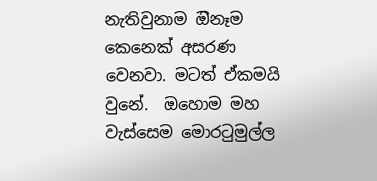නැතිවුනාම ඔිනෑම කෙනෙක් අසරණ වෙනවා. මටත් ඒකමයි වුනේ.  ඔහොම මහ වැස්සෙම මොරටුමුල්ල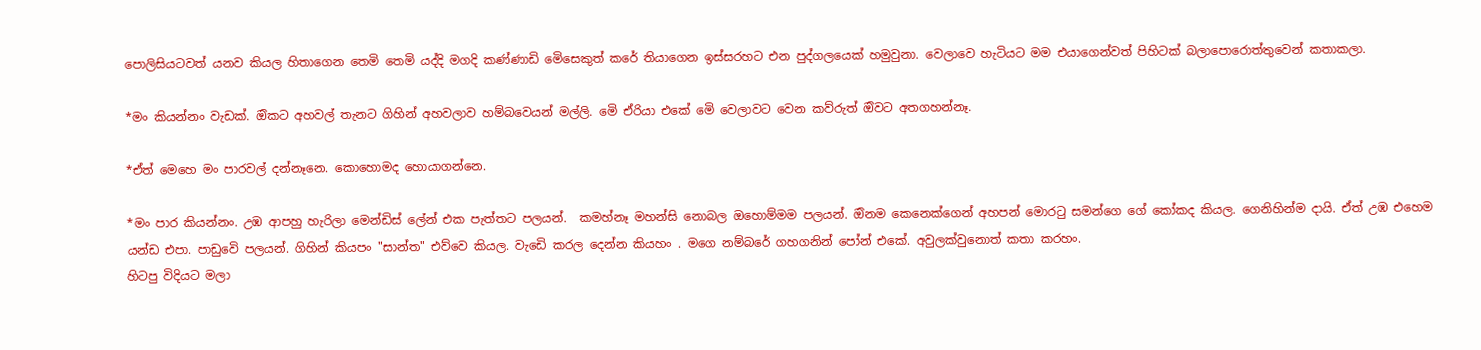පොලිසියටවත් යනව කියල හිතාගෙන තෙමි තෙමි යද්දි මගදි කණ්ණාඩි මෙිසෙකුත් කරේ තියාගෙන ඉස්සරහට එන පුද්ගලයෙක් හමුවුනා. වෙලාවෙ හැටියට මම එයාගෙන්වත් පිහිටක් බලාපොරොත්තුවෙන් කතාකලා.

*මං කියන්නං වැඩක්. ඔිකට අහවල් තැනට ගිහින් අහවලාව හම්බවෙයන් මල්ලි. මෙි ඒරියා එකේ මෙි වෙලාවට වෙන කව්රුත් ඔිවට අතගහන්නෑ.

*ඒත් මෙහෙ මං පාරවල් දන්නෑනෙ. කොහොමද හොයාගන්නෙ.

*මං පාර කියන්නං. උඹ ආපහු හැරිලා මෙන්ඩිස් ලේන් එක පැත්තට පලයන්.  කමහ්නෑ මහන්සි නොබල ඔහොම්මම පලයන්. ඔිනම කෙනෙක්ගෙන් අහපන් මොරටු සමන්ගෙ ගේ කෝකද කියල. ගෙනිහින්ම දායි. ඒත් උඹ එහෙම යන්ඩ එපා. පාඩුවෙි පලයන්. ගිහින් කියපං "සාන්ත" එව්වෙ කියල. වැඩෙි කරල දෙන්න කියහං . මගෙ නම්බරේ ගහගනින් පෝන් එකේ. අවුලක්වුනොත් කතා කරහං.
හිටපු විදියට මලා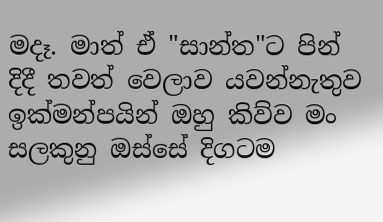මදෑ. මාත් ඒ "සාන්ත"ට පින් දිදී තවත් වෙලාව යවන්නැතුව ඉක්මන්පයින් ඔහු කිව්ව මං සලකුනු ඔස්සේ දිගටම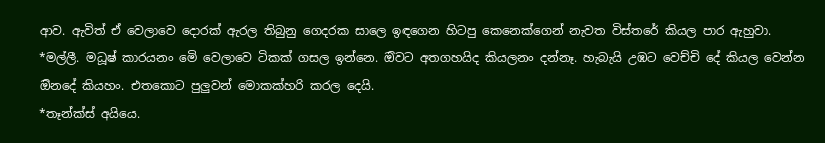ආව. ඇවිත් ඒ වෙලාවෙ දොරක් ඇරල තිබුනු ගෙදරක සාලෙ ඉඳගෙන හිටපු කෙනෙක්ගෙන් නැවත විස්තරේ කියල පාර ඇහුවා.
*මල්ලී. මධූෂ් කාරයනං මෙි වෙලාවෙ ටිකක් ගසල ඉන්නෙ. ඔිවට අතගහයිද කියලනං දන්නෑ. හැබැයි උඹට වෙච්චි දේ කියල වෙන්න  ඔිනදේ කියහං. එතකොට පුලුවන් මොකක්හරි කරල දෙයි.
*තෑන්ක්ස් අයියෙ.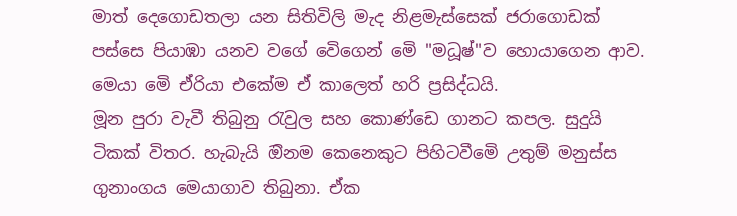මාත් දෙගොඩතලා යන සිතිවිලි මැද නිළමැස්සෙක් ජරාගොඩක් පස්සෙ පියාඹා යනව වගේ වෙිගෙන් මෙි "මධූෂ්"ව හොයාගෙන ආව. මෙයා මෙි ඒරියා එකේම ඒ කාලෙත් හරි ප්‍රසිද්ධයි.
මූන පුරා වැවී තිබුනු රැවුල සහ කොණ්ඩෙ ගානට කපල. සුදුයි ටිකක් විතර. හැබැයි ඔිනම කෙනෙකුට පිහිටවීමෙි උතුම් මනුස්ස ගුනාංගය මෙයාගාව තිබුනා. ඒක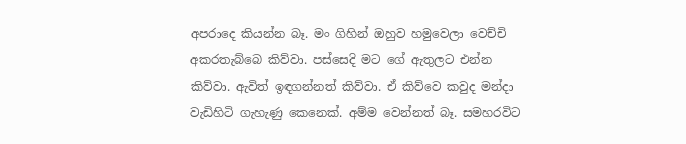අපරාදෙ කියන්න බෑ. මං ගිහින් ඔහුව හමුවෙලා වෙච්චි අකරතැබ්බෙ කිව්වා. පස්සෙදි මට ගේ ඇතුලට එන්න කිව්වා. ඇවිත් ඉඳගන්නත් කිව්වා. ඒ කිව්වෙ කවුද මන්දා වැඩිහිටි ගැහැණු කෙනෙක්. අම්ම වෙන්නත් බෑ. සමහරවිට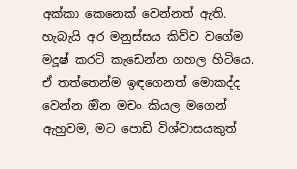අක්කා කෙනෙක් වෙන්නත් ඇති. හැබැයි අර මනුස්සය කිව්ව වගේම මදූෂ් කරටි කැඩෙන්න ගහල හිටියෙ. ඒ තත්තෙන්ම ඉඳගෙනත් මොකද්ද වෙන්න ඔින මචං කියල මගෙන්  ඇහුවම, මට පොඩි විශ්වාසයකුත්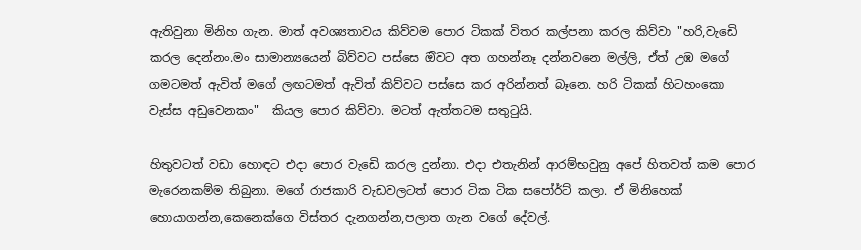ඇතිවුනා මිනිහ ගැන. මාත් අවශ්‍යතාවය කිව්වම පොර ටිකක් විතර කල්පනා කරල කිව්වා "හරි,වැඩෙි කරල දෙන්නං.මං සාමාන්‍යයෙන් බිව්වට පස්සෙ ඔිවට අත ගහන්නෑ දන්නවනෙ මල්ලි, ඒත් උඹ මගේ ගමටමත් ඇවිත් මගේ ලඟටමත් ඇවිත් කිව්වට පස්සෙ කර අරින්නත් බෑනෙ. හරි ටිකක් හිටහංකො වැස්ස අඩුවෙනකං"  කියල පොර කිව්වා. මටත් ඇත්තටම සතුටුයි.

හිතුවටත් වඩා හොඳට එදා පොර වැඩෙි කරල දුන්නා. එදා එතැනින් ආරම්භවුනු අපේ හිතවත් කම පොර මැරෙනකම්ම තිබුනා. මගේ රාජකාරි වැඩවලටත් පොර ටික ටික සපෝර්ට් කලා. ඒ මිනිහෙක් හොයාගන්න,කෙනෙක්ගෙ විස්තර දැනගන්න,පලාත ගැන වගේ දේවල්.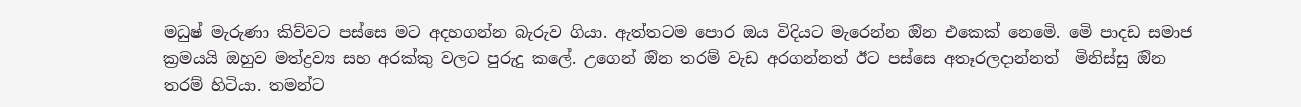මධුෂ් මැරුණා කිව්වට පස්සෙ මට අදහගන්න බැරුව ගියා. ඇත්තටම පොර ඔය විදියට මැරෙන්න ඔින එකෙක් නෙමෙි. මෙි පාදඩ සමාජ ක්‍රමයයි ඔහුව මත්ද්‍රව්‍ය සහ අරක්කු වලට පුරුදු කලේ. උගෙන් ඔින තරම් වැඩ අරගන්නත් ඊට පස්සෙ අතෑරලදාන්නත්  මිනිස්සු ඔින තරම් හිටියා. තමන්ට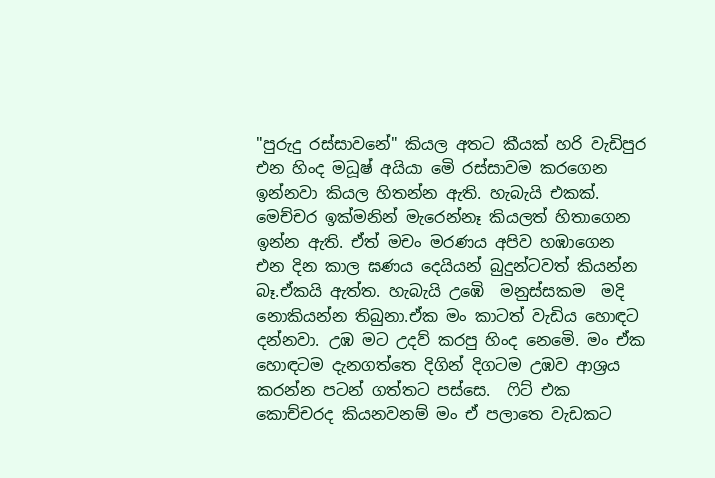"පුරුදු රස්සාවනේ" කියල අතට කීයක් හරි වැඩිපුර එන හිංද මධූෂ් අයියා මෙි රස්සාවම කරගෙන ඉන්නවා කියල හිතන්න ඇති. හැබැයි එකක්. මෙච්චර ඉක්මනින් මැරෙන්නෑ කියලත් හිතාගෙන ඉන්න ඇති. ඒත් මචං මරණය අපිව හඹාගෙන එන දින කාල ඝණය දෙයියන් බුදුන්ටවත් කියන්න බෑ.ඒකයි ඇත්ත. හැබැයි උඹෙි  මනුස්සකම  මදි නොකියන්න තිබුනා.ඒක මං කාටත් වැඩිය හොඳට දන්නවා. උඹ මට උදව් කරපු හිංද නෙමෙි. මං ඒක හොඳටම දැනගත්තෙ දිගින් දිගටම උඹව ආශ්‍රය කරන්න පටන් ගත්තට පස්සෙ.  ෆිට් එක කොච්චරද කියනවනම් මං ඒ පලාතෙ වැඩකට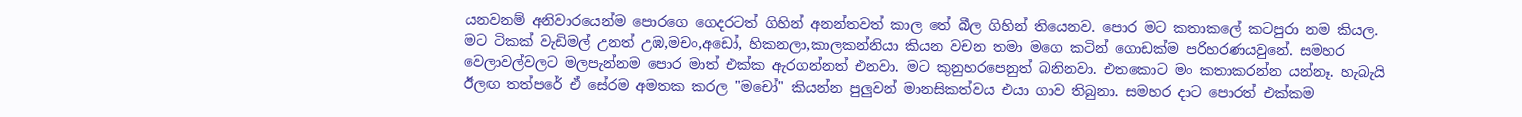යනවනම් අනිවාරයෙන්ම පොරගෙ ගෙදරටත් ගිහින් අනන්තවත් කාල තේ බීල ගිහින් තියෙනව. පොර මට කතාකලේ කටපුරා නම කියල. මට ටිකක් වැඩිමල් උනත් උඹ,මචං,අඩෝ, හිකනලා,කාලකන්නියා කියන වචන තමා මගෙ කටින් ගොඩක්ම පරිහරණයවුනේ. සමහර වෙලාවල්වලට මලපැන්නම පොර මාත් එක්ක ඇරගන්නත් එනවා. මට කුනුහරපෙනුත් බනිනවා. එතකොට මං කතාකරන්න යන්නෑ. හැබැයි ඊලඟ තත්පරේ ඒ සේරම අමතක කරල "මචෝ" කියන්න පුලුවන් මානසිකත්වය එයා ගාව තිබුනා. සමහර දාට පොරත් එක්කම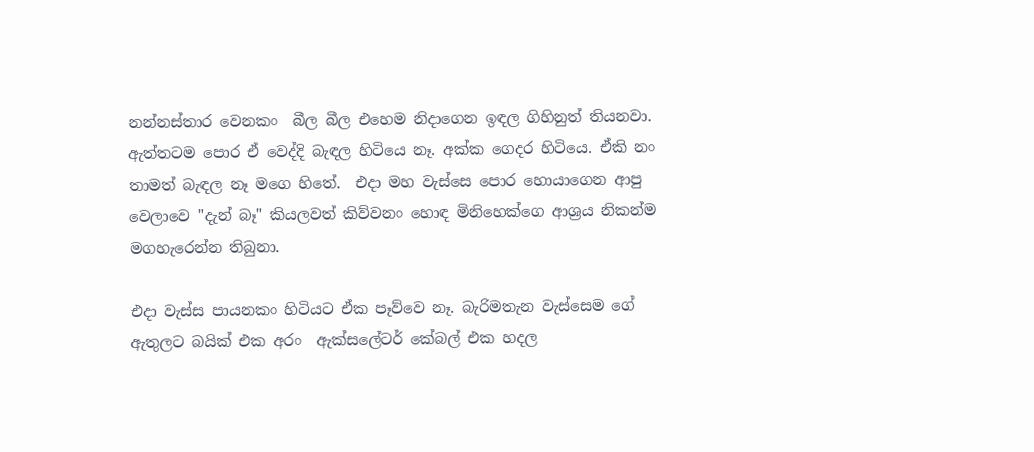නන්නස්තාර වෙනකං  බීල බීල එහෙම නිදාගෙන ඉඳල ගිහිනුත් තියනවා.
ඇත්තටම පොර ඒ වෙද්දි බැඳල හිටියෙ නෑ. අක්ක ගෙදර හිටියෙ. ඒකි නං තාමත් බැඳල නෑ මගෙ හිතේ.  එදා මහ වැස්සෙ පොර හොයාගෙන ආපු වෙලාවෙ "දැන් බෑ" කියලවත් කිව්වනං හොඳ මිනිහෙක්ගෙ ආශ්‍රය නිකන්ම මගහැරෙන්න තිබුනා.

එදා වැස්ස පායනකං හිටියට ඒක පෑව්වෙ නෑ. බැරිමතැන වැස්සෙම ගේ ඇතුලට බයික් එක අරං  ඇක්සලේටර් කේබල් එක හදල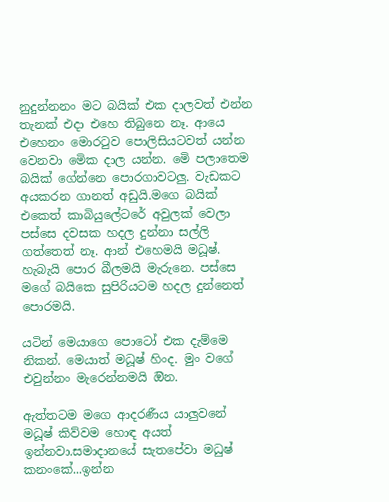නුදුන්නනං මට බයික් එක දාලවත් එන්න තැනක් එදා එහෙ තිබුනෙ නෑ. ආයෙ එහෙනං මොරටුව පොලිසියටවත් යන්න වෙනවා මෙික දාල යන්න. මෙි පලාතෙම බයික් ගේන්නෙ පොරගාවටලු. වැඩකට අයකරන ගානත් අඩුයි.මගෙ බයික් එකෙත් කාබියුලේටරේ අවුලක් වෙලා පස්සෙ දවසක හදල දුන්නා සල්ලි ගත්තෙත් නෑ. ආන් එහෙමයි මධූෂ්. හැබැයි පොර බීලමයි මැරුනෙ. පස්සෙ මගේ බයිකෙ සුපිරියටම හදල දුන්නෙත් පොරමයි.

යටින් මෙයාගෙ පොටෝ එක දැම්මෙ නිකන්. මෙයාත් මධූෂ් හිංද. මුං වගේ එවුන්නං මැරෙන්නමයි ඔින.

ඇත්තටම මගෙ ආදරණීය යාලුවනේ මධූෂ් කිව්වම හොඳ අයත් ඉන්නවා.සමාදානයේ සැතපේවා මධුෂ් කනංකේ...ඉන්න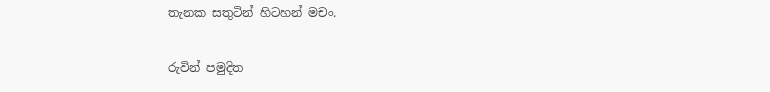තැනක සතුටින් හිටහන් මචං.

රුවින් පමුදිත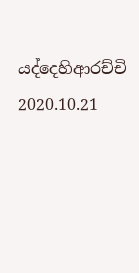යද්දෙහිආරච්චි
2020.10.21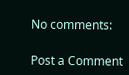No comments:

Post a Comment